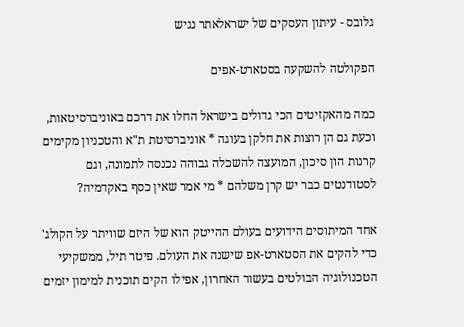גלובס - עיתון העסקים של ישראלאתר נגיש

הפקולטה להשקעה בסטארט-אפים

כמה מהאקזיטים הכי גדולים בישראל החלו את דרכם באוניברסיטאות, וכעת גם הן רוצות את חלקן בעוגה * אוניברסיטת ת"א והטכניון מקימים קרנות הון סיכון, המועצה להשכלה גבוהה נכנסה לתמונה, וגם לסטודנטים כבר יש קרן משלהם * מי אמר שאין כסף באקדמיה?

אחד המיתוסים הידועים בעולם ההייטק הוא של היזם שוויתר על הקולג' כדי להקים את הסטארט-אפ שישנה את העולם. פיטר תיל, ממשקיעי הטכנולוגיה הבולטים בעשור האחרון, אפילו הקים תוכנית למימון יזמים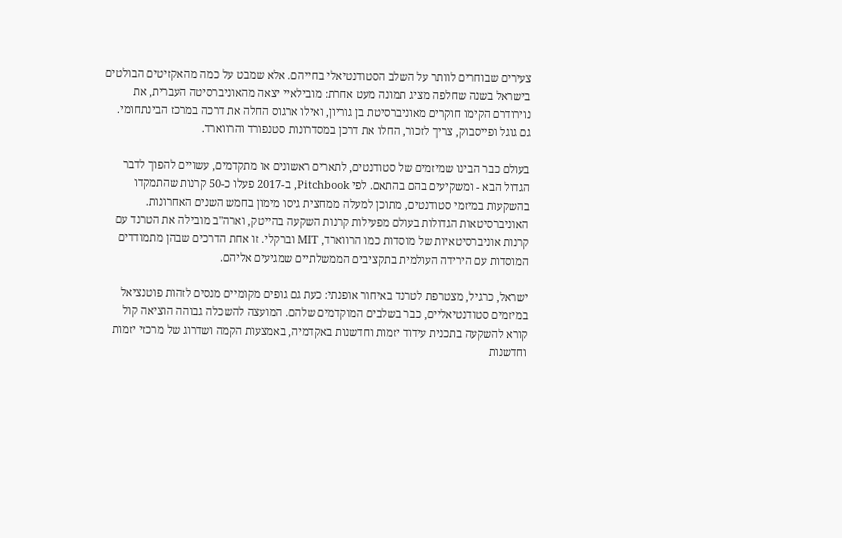צעירים שבוחרים לוותר על השלב הסטודנטיאלי בחייהם. אלא שמבט על כמה מהאקזיטים הבולטים בישראל בשנה שחלפה מציג תמונה מעט אחרת: מובילאיי יצאה מהאוניברסיטה העברית, את נוירודרם הקימו חוקרים מאוניברסיטת בן גוריון, ואילו ארגוס החלה את דרכה במרכז הבינתחומי. גם גוגל ופייסבוק, צריך לזכור, החלו את דרכן במסדרונות סטנפורד והרווארד.

בעולם כבר הבינו שמיזמים של סטודנטים, לתארים ראשונים או מתקדמים, עשויים להפוך לדבר הגדול הבא - ומשקיעים בהם בהתאם. לפי Pitchbook, ב-2017 פעלו כ-50 קרנות שהתמקדו בהשקעות במיזמי סטודנטים, מתוכן למעלה ממחצית גיסו מימון בחמש השנים האחרונות. האוניברסיטאות הגדולות בעולם מפעילות קרנות השקעה בהייטק, וארה"ב מובילה את הטרנד עם קרנות אוניברסיטאיות של מוסדות כמו הרווארד, MIT וברקלי. זו אחת הדרכים שבהן מתמודדים המוסדות עם הירידה העולמית בתקציבים הממשלתיים שמגיעים אליהם.

ישראל, כרגיל, מצטרפת לטרנד באיחור אופנתי: כעת גם גופים מקומיים מנסים לזהות פוטנציאל במיזמים סטודנטיאליים, כבר בשלבים המוקדמים שלהם. המועצה להשכלה גבוהה הוציאה קול קורא להשקעה בתכנית עידוד יזמות וחדשנות באקדמיה, באמצעות הקמה ושדרוג של מרכזי יזמות וחדשנות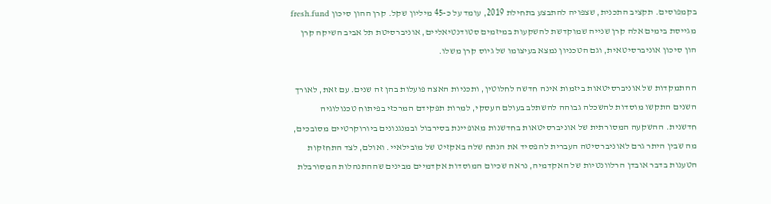בקמפוסים. תקציב התכנית, שצפויה להתבצע בתחילת 2019, עומד על כ-45 מיליון שקל. קרן ההון סיכון fresh.fund מגייסת בימים אלה קרן שנייה שמוקדשת להשקעות במיזמים סטודנטיאליים, אוניברסיטת תל אביב השיקה קרן הון סיכון אוניברסיטאית, וגם הטכניון נמצא בעיצומו של גיוס קרן משלו.

ההתמקדות של אוניברסיטאות ביזמות אינה חדשה לחלוטין, ותכניות האצה פועלות בהן זה שנים. עם זאת, לאורך השנים התקשו מוסדות להשכלה גבוהה להשתלב בעולם העסקי, למרות תפקידם המרכזי בפיתוח טכנולוגיה חדשנית. ההשקעה המסורתית של אוניברסיטאות בחדשנות מאופיינת בסירבול ובמנגנונים ביורוקרטיים מסובכים, מה שבין היתר גרם לאוניברסיטה העברית להפסיד את הנתח שלה באקזיט של מובילאיי. ואולם, לצד התחזקות הטענות בדבר אובדן הרלוונטיות של האקדמיה, נראה שכיום המוסדות אקדמיים מבינים שההתנהלות המסורבלת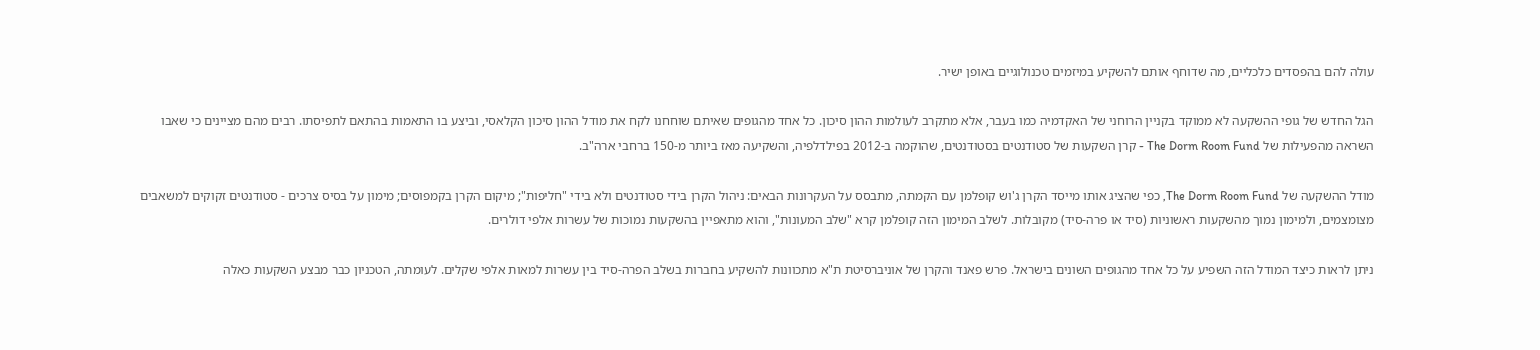עולה להם בהפסדים כלכליים, מה שדוחף אותם להשקיע במיזמים טכנולוגיים באופן ישיר.

הגל החדש של גופי ההשקעה לא ממוקד בקניין הרוחני של האקדמיה כמו בעבר, אלא מתקרב לעולמות ההון סיכון. כל אחד מהגופים שאיתם שוחחנו לקח את מודל ההון סיכון הקלאסי, וביצע בו התאמות בהתאם לתפיסתו. רבים מהם מציינים כי שאבו השראה מהפעילות של The Dorm Room Fund - קרן השקעות של סטודנטים בסטודנטים, שהוקמה ב-2012 בפילדלפיה, והשקיעה מאז ביותר מ-150 ברחבי ארה"ב.

מודל ההשקעה של The Dorm Room Fund, כפי שהציג אותו מייסד הקרן ג'וש קופלמן עם הקמתה, מתבסס על העקרונות הבאים: ניהול הקרן בידי סטודנטים ולא בידי "חליפות"; מיקום הקרן בקמפוסים; מימון על בסיס צרכים - סטודנטים זקוקים למשאבים מצומצמים, ולמימון נמוך מהשקעות ראשוניות (סיד או פרה-סיד) מקובלות. לשלב המימון הזה קופלמן קרא "שלב המעונות", והוא מתאפיין בהשקעות נמוכות של עשרות אלפי דולרים.

ניתן לראות כיצד המודל הזה השפיע על כל אחד מהגופים השונים בישראל. פרש פאנד והקרן של אוניברסיטת ת"א מתכוונות להשקיע בחברות בשלב הפרה-סיד בין עשרות למאות אלפי שקלים. לעומתה, הטכניון כבר מבצע השקעות כאלה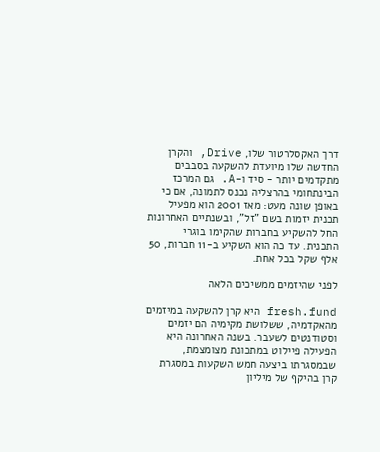דרך האקסלרטור שלו, Drive, והקרן החדשה שלו מיועדת להשקעה בסבבים מתקדמים יותר - סיד ו-A. גם המרכז הבינתחומי בהרצליה נכנס לתמונה, אם כי באופן שונה מעט: מאז 2001 הוא מפעיל תכנית יזמות בשם "זל", ובשנתיים האחרונות החל להשקיע בחברות שהקימו בוגרי התכנית. עד כה הוא השקיע ב-11 חברות, 50 אלף שקל בכל אחת.

לפני שהיזמים ממשיכים הלאה

fresh.fund היא קרן להשקעה במיזמים מהאקדמיה, ששלושת מקימיה הם יזמים וסטודנטים לשעבר. בשנה האחרונה היא הפעילה פיילוט במתכונת מצומצמת, שבמסגרתו ביצעה חמש השקעות במסגרת קרן בהיקף של מיליון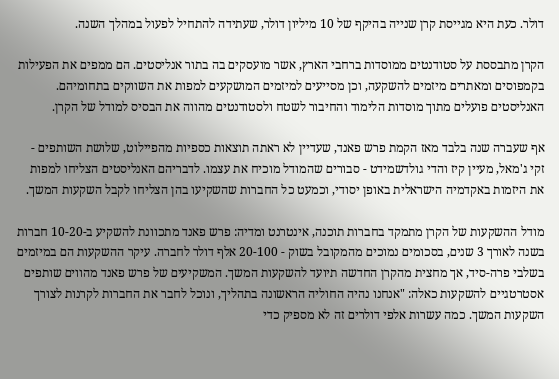דולר. כעת היא מגייסת קרן שנייה בהיקף של 10 מיליון דולר, שעתידה להתחיל לפעול במהלך השנה.

הקרן מתבססת על סטודנטים ממוסדות ברחבי הארץ, אשר מועסקים בה בתור אנליסטים. הם ממפים את הפעילות בקמפוסים ומאתרים מיזמים להשקעה, וכן מסייעים למיזמים המושקעים למפות את השווקים בתחומיהם. האנליסטים פועלים מתוך מוסדות הלימוד והחיבור לשטח ולסטודנטים מהווה את הבסיס למודל של הקרן.

אף שעברה שנה בלבד מאז הקמת פרש פאנד, שעדיין לא ראתה תוצאות כספיות מהפיילוט, שלושת השותפים - זקי ג'מאל, מעיין קיז והדי גולדשמידט - סבורים שהמודל מוכיח את עצמו. לדבריהם האנליסטים הצליחו למפות את היזמות באקדמיה הישראלית באופן יסודי, וכמעט כל החברות שהשקיעו בהן הצליחו לקבל השקעות המשך.

מודל ההשקעות של הקרן מתמקד בחברות תוכנה, אינטרנט ומדיה: פרש פאנד מתכוונת להשקיע ב-10-20 חברות בשנה לאורך 3 שנים, בסכומים נמוכים מהמקובל בשוק - 20-100 אלף דולר לחברה. עיקר ההשקעות הם במיזמים בשלבי פרה-סיד, אך מחצית מהקרן החדשה תיועד להשקעות המשך. המשקיעים של פרש פאנד מהווים שותפים אסטרטגיים להשקעות כאלה: "אנחנו נהיה החוליה הראשונה בתהליך, ונוכל לחבר את החברות לקרנות לצורך השקעות המשך. כמה עשרות אלפי דולרים זה לא מספיק כדי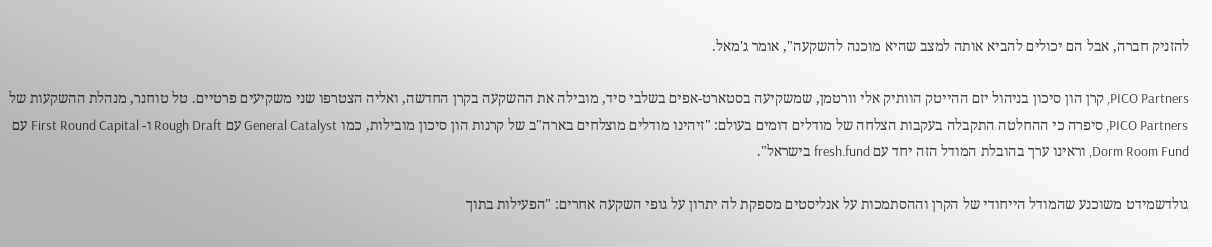להזניק חברה, אבל הם יכולים להביא אותה למצב שהיא מוכנה להשקעה", אומר ג'מאל.

PICO Partners, קרן הון סיכון בניהול יזם ההייטק הוותיק אלי וורטמן, שמשקיעה בסטארט-אפים בשלבי סיד, מובילה את ההשקעה בקרן החדשה, ואליה הצטרפו שני משקיעים פרטיים. טל טוחנר, מנהלת ההשקעות של PICO Partners, סיפרה כי ההחלטה התקבלה בעקבות הצלחה של מודלים דומים בעולם: "זיהינו מודלים מוצלחים בארה"ב של קרנות הון סיכון מובילות, כמו General Catalyst עם Rough Draft ו- First Round Capital עם Dorm Room Fund, וראינו ערך בהובלת המודל הזה יחד עם fresh.fund בישראל".

גולדשמידט משוכנע שהמודל הייחודי של הקרן וההסתמכות על אנליסטים מספקת לה יתרון על גופי השקעה אחרים: "הפעילות בתוך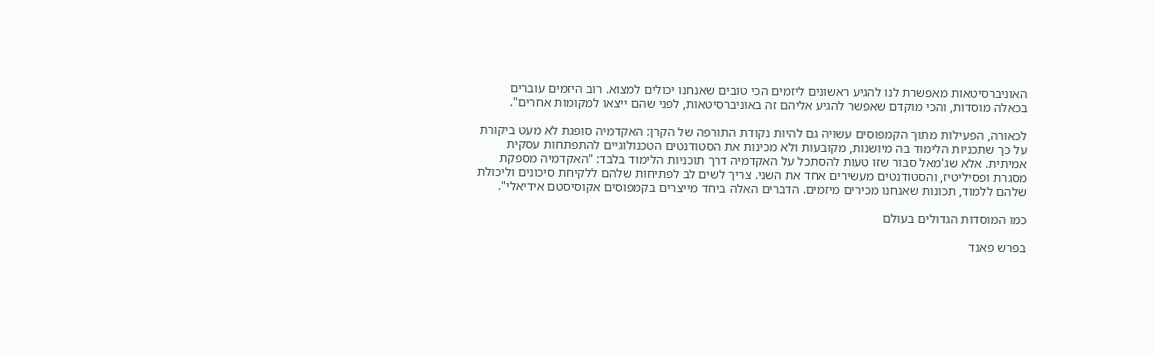האוניברסיטאות מאפשרת לנו להגיע ראשונים ליזמים הכי טובים שאנחנו יכולים למצוא. רוב היזמים עוברים בכאלה מוסדות, והכי מוקדם שאפשר להגיע אליהם זה באוניברסיטאות, לפני שהם ייצאו למקומות אחרים".

לכאורה, הפעילות מתוך הקמפוסים עשויה גם להיות נקודת התורפה של הקרן: האקדמיה סופגת לא מעט ביקורת על כך שתכניות הלימוד בה מיושנות, מקובעות ולא מכינות את הסטודנטים הטכנולוגיים להתפתחות עסקית אמיתית. אלא שג'מאל סבור שזו טעות להסתכל על האקדמיה דרך תוכניות הלימוד בלבד: "האקדמיה מספקת מסגרת ופסיליטיז, והסטודנטים מעשירים אחד את השני. צריך לשים לב לפתיחות שלהם ללקיחת סיכונים וליכולת שלהם ללמוד, תכונות שאנחנו מכירים מיזמים. הדברים האלה ביחד מייצרים בקמפוסים אקוסיסטם אידיאלי".

כמו המוסדות הגדולים בעולם

בפרש פאנד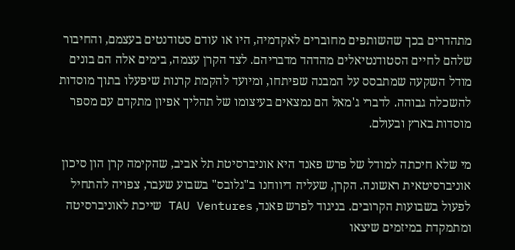מתהדרים בכך שהשותפים מחוברים לאקדמיה, היו או עודם סטודנטים בעצמם, והחיבור שלהם לחיים הסטודנטיאלים מהדהד מדבריהם. לצד הקרן עצמה, בימים אלה הם בונים מודל השקעה שמתבסס על המבנה שפיתחו, ומיועד להקמת קרנות שיפעלו בתוך מוסדות להשכלה גבוהה. לדברי ג'מאל הם נמצאים בעיצומו של תהליך אפיון מתקדם עם מספר מוסדות בארץ ובעולם.

מי שלא חיכתה למודל של פרש פאנד היא אוניברסיטת תל אביב, שהקימה קרן הון סיכון אוניברסיטאית ראשונה. הקרן, שעליה דיווחנו ב"גלובס" בשבוע שעבר, צפויה להתחיל לפעול בשבועות הקרובים. בניגוד לפרש פאנד, TAU Ventures שייכת לאוניברסיטה ומתמקדת במיזמים שיצאו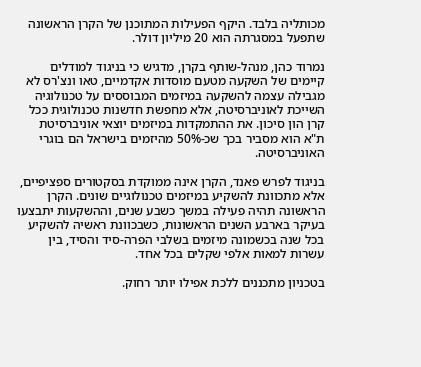מכותליה בלבד. היקף הפעילות המתוכנן של הקרן הראשונה שתפעל במסגרתה הוא 20 מיליון דולר.

נמרוד כהן, מנהל-שותף בקרן, מדגיש כי בניגוד למודלים קיימים של השקעה מטעם מוסדות אקדמיים, טאו ונצ'רס לא מגבילה עצמה להשקעה במיזמים המבוססים על טכנולוגיה השייכת לאוניברסיטה, אלא מחפשת חדשנות טכנולוגית ככל קרן הון סיכון. את ההתמקדות במיזמים יוצאי אוניברסיטת ת"א הוא מסביר בכך שכ-50% מהיזמים בישראל הם בוגרי האוניברסיטה.

בניגוד לפרש פאנד, הקרן אינה ממוקדת בסקטורים ספציפיים, אלא מתכוונת להשקיע במיזמים טכנולוגיים שונים. הקרן הראשונה תהיה פעילה במשך כשבע שנים, וההשקעות יתבצעו בעיקר בארבע השנים הראשונות, כשבכוונת ראשיה להשקיע בכל שנה בכשמונה מיזמים בשלבי הפרה-סיד והסיד, בין עשרות למאות אלפי שקלים בכל אחד.

בטכניון מתכננים ללכת אפילו יותר רחוק.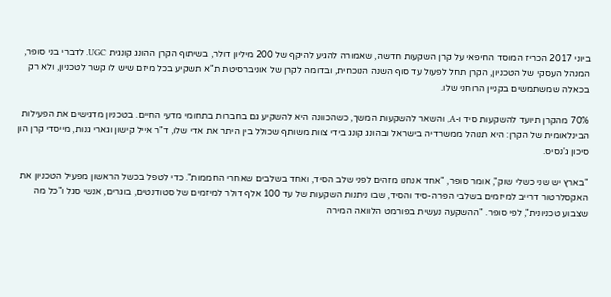ביוני 2017 הכריז המוסד החיפאי על קרן השקעות חדשה, שאמורה להגיע להיקף של 200 מיליון דולר, בשיתוף הקרן ההונג קונגית UGC. לדברי בני סופר, המנהל העסקי של הטכניון, הקרן תחל לפעול עד סוף השנה הנוכחית, ובדומה לקרן של אוניברסיטת ת"א תשקיע בכל מיזם שיש לו קשר לטכניון, ולא רק בכאלה שמשתמשים בקניין הרוחני שלו.

70% מהקרן תיועד להשקעות סיד ו-A, והשאר להשקעות המשך, כשהכוונה היא להשקיע גם בחברות בתחומי מדעי החיים. בטכניון מדגישים את הפעילות הבינלאומית של הקרן: היא תנוהל ממשרדיה בישראל ובהונג קונג בידי צוות משותף שכולל בין היתר את אדי שלו, ד"ר אייל קישון וגארי גנות, מייסדי קרן הון סיכון ג'נסיס.

"בארץ יש שני כשלי שוק", אומר סופר, "אחד אנחנו מזהים לפני שלב הסיד, ואחד בשלבים שאחרי החממות". כדי לטפל בכשל הראשון מפעיל הטכניון את האקסלרטור דרייב למיזמים בשלבי הפרה-סיד והסיד, שבו ניתנות השקעות של עד 100 אלף דולר למיזמים של סטודנטים, בוגרים, אנשי סגל ו"כל מה שצבוע טכניונית", לפי סופר. "ההשקעה נעשית בפורמט הלוואה המירה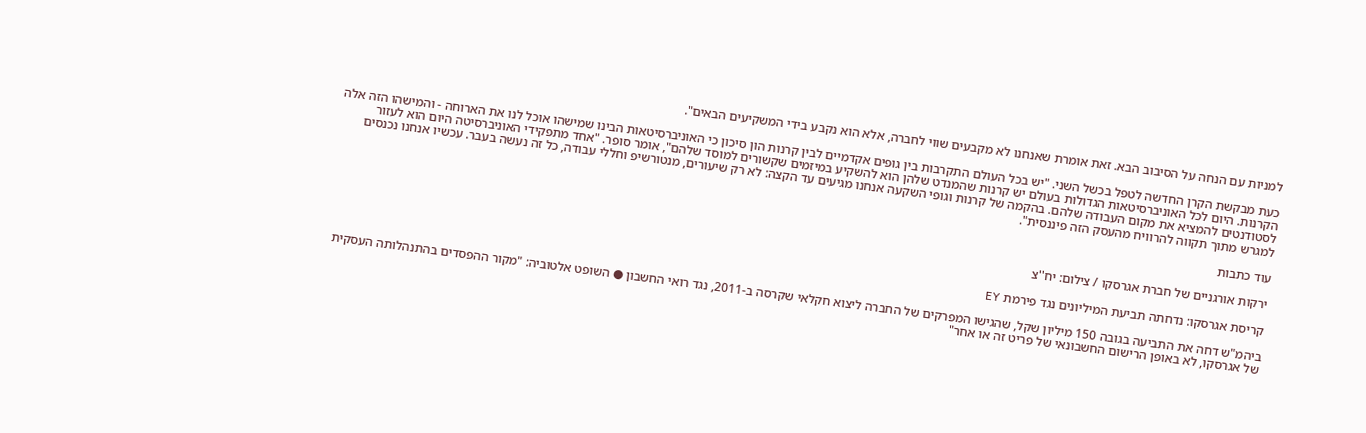למניות עם הנחה על הסיבוב הבא. זאת אומרת שאנחנו לא מקבעים שווי לחברה, אלא הוא נקבע בידי המשקיעים הבאים".

כעת מבקשת הקרן החדשה לטפל בכשל השני. "יש בכל העולם התקרבות בין גופים אקדמיים לבין קרנות הון סיכון כי האוניברסיטאות הבינו שמישהו אוכל לנו את הארוחה - והמישהו הזה אלה הקרנות. היום לכל האוניברסיטאות הגדולות בעולם יש קרנות שהמנדט שלהן הוא להשקיע במיזמים שקשורים למוסד שלהם", אומר סופר. "אחד מתפקידי האוניברסיטה היום הוא לעזור לסטודנטים להמציא את מקום העבודה שלהם. בהקמה של קרנות וגופי השקעה אנחנו מגיעים עד הקצה: לא רק שיעורים, מנטורשיפ וחללי עבודה, כל זה נעשה בעבר. עכשיו אנחנו נכנסים למגרש מתוך תקווה להרוויח מהעסק הזה פיננסית".

עוד כתבות

ירקות אורגניים של חברת אגרסקו / צילום: יח''צ

קריסת אגרסקו: נדחתה תביעת המיליונים נגד פירמת EY

ביהמ"ש דחה את התביעה בגובה 150 מיליון שקל, שהגישו המפרקים של החברה ליצוא חקלאי שקרסה ב-2011, נגד רואי החשבון ● השופט אלטוביה: "מקור ההפסדים בהתנהלותה העסקית של אגרסקו, לא באופן הרישום החשבונאי של פריט זה או אחר"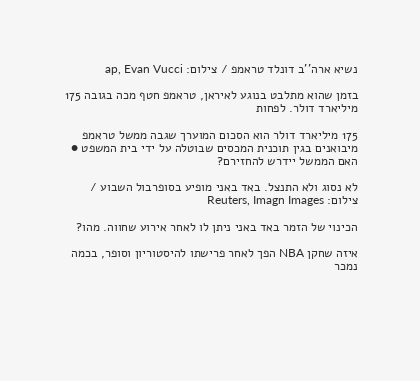נשיא ארה''ב דונלד טראמפ / צילום: ap, Evan Vucci

בזמן שהוא מתלבט בנוגע לאיראן, טראמפ חטף מכה בגובה 175 מיליארד דולר. לפחות

175 מיליארד דולר הוא הסכום המוערך שגבה ממשל טראמפ מיבואנים בגין תוכנית המכסים שבוטלה על ידי בית המשפט ● האם הממשל יידרש להחזירם?

לא נסוג ולא התנצל. באד באני מופיע בסופרבול השבוע / צילום: Reuters, Imagn Images

הכינוי של הזמר באד באני ניתן לו לאחר אירוע שחווה. מהו?

איזה שחקן NBA הפך לאחר פרישתו להיסטוריון וסופר, בכמה נמכר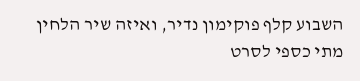השבוע קלף פוקימון נדיר, ואיזה שיר הלחין מתי כספי לסרט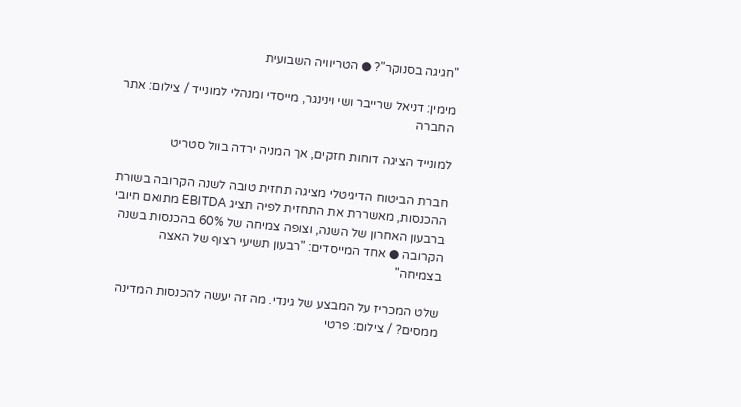"חגיגה בסנוקר"? ● הטריוויה השבועית

מימין: דניאל שרייבר ושי וינינגר, מייסדי ומנהלי למונייד / צילום: אתר החברה

למונייד הציגה דוחות חזקים, אך המניה ירדה בוול סטריט

חברת הביטוח הדיגיטלי מציגה תחזית טובה לשנה הקרובה בשורת ההכנסות, מאשררת את התחזית לפיה תציג EBITDA מתואם חיובי ברבעון האחרון של השנה, וצופה צמיחה של 60% בהכנסות בשנה הקרובה ● אחד המייסדים: "רבעון תשיעי רצוף של האצה בצמיחה"

שלט המכריז על המבצע של גינדי. מה זה יעשה להכנסות המדינה ממסים? / צילום: פרטי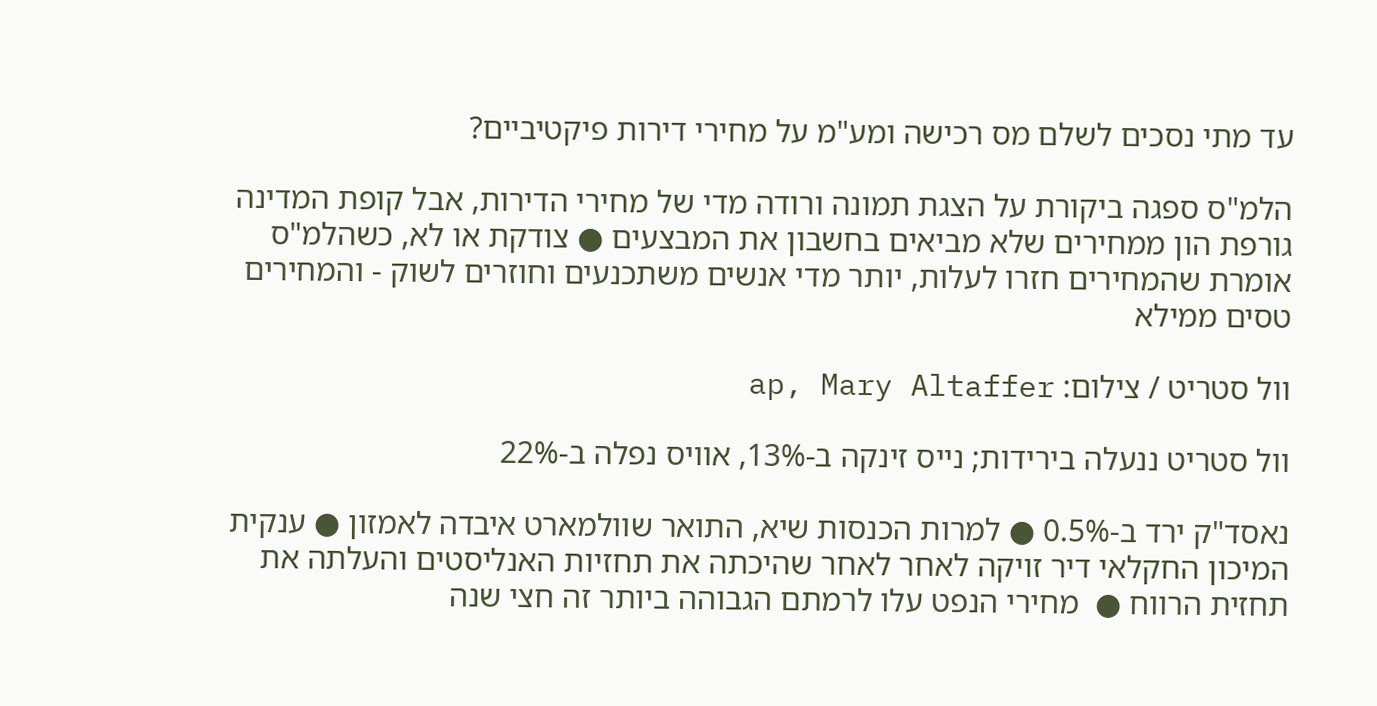עד מתי נסכים לשלם מס רכישה ומע"מ על מחירי דירות פיקטיביים?

הלמ"ס ספגה ביקורת על הצגת תמונה ורודה מדי של מחירי הדירות, אבל קופת המדינה גורפת הון ממחירים שלא מביאים בחשבון את המבצעים ● צודקת או לא, כשהלמ"ס אומרת שהמחירים חזרו לעלות, יותר מדי אנשים משתכנעים וחוזרים לשוק - והמחירים טסים ממילא

וול סטריט / צילום: ap, Mary Altaffer

וול סטריט ננעלה בירידות; נייס זינקה ב-13%, אוויס נפלה ב-22%

נאסד"ק ירד ב-0.5% ● למרות הכנסות שיא, התואר שוולמארט איבדה לאמזון ● ענקית המיכון החקלאי דיר זויקה לאחר לאחר שהיכתה את תחזיות האנליסטים והעלתה את תחזית הרווח ●  מחירי הנפט עלו לרמתם הגבוהה ביותר זה חצי שנה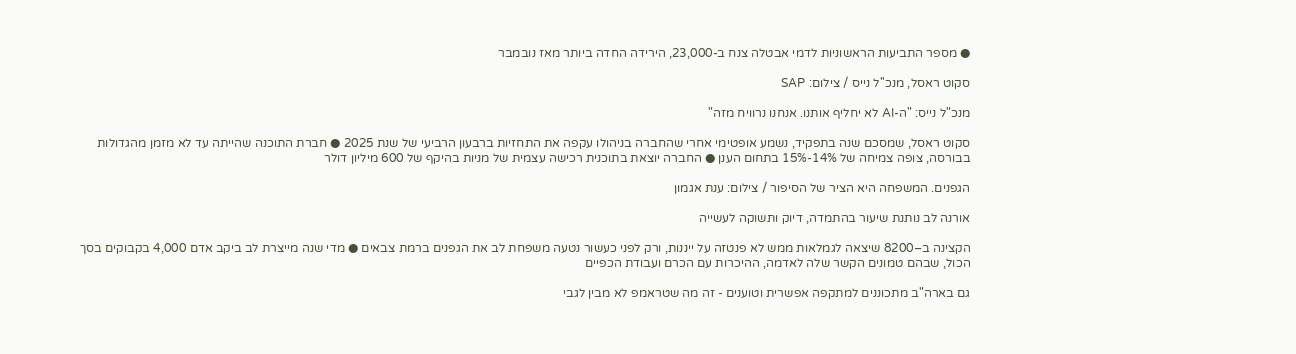● מספר התביעות הראשוניות לדמי אבטלה צנח ב-23,000, הירידה החדה ביותר מאז נובמבר

סקוט ראסל, מנכ''ל נייס / צילום: SAP

מנכ"ל נייס: "ה-AI לא יחליף אותנו. אנחנו נרוויח מזה"

סקוט ראסל, שמסכם שנה בתפקיד, נשמע אופטימי אחרי שהחברה בניהולו עקפה את התחזיות ברבעון הרביעי של שנת 2025 ● חברת התוכנה שהייתה עד לא מזמן מהגדולות בבורסה, צופה צמיחה של 14%-15% בתחום הענן ● החברה יוצאת בתוכנית רכישה עצמית של מניות בהיקף של 600 מיליון דולר

הגפנים. המשפחה היא הציר של הסיפור / צילום: ענת אגמון

אורנה לב נותנת שיעור בהתמדה, דיוק ותשוקה לעשייה

הקצינה ב–8200 שיצאה לגמלאות ממש לא פנטזה על ייננות, ורק לפני כעשור נטעה משפחת לב את הגפנים ברמת צבאים ● מדי שנה מייצרת לב ביקב אדם 4,000 בקבוקים בסך הכול, שבהם טמונים הקשר שלה לאדמה, ההיכרות עם הכרם ועבודת הכפיים

גם בארה"ב מתכוננים למתקפה אפשרית וטוענים - זה מה שטראמפ לא מבין לגבי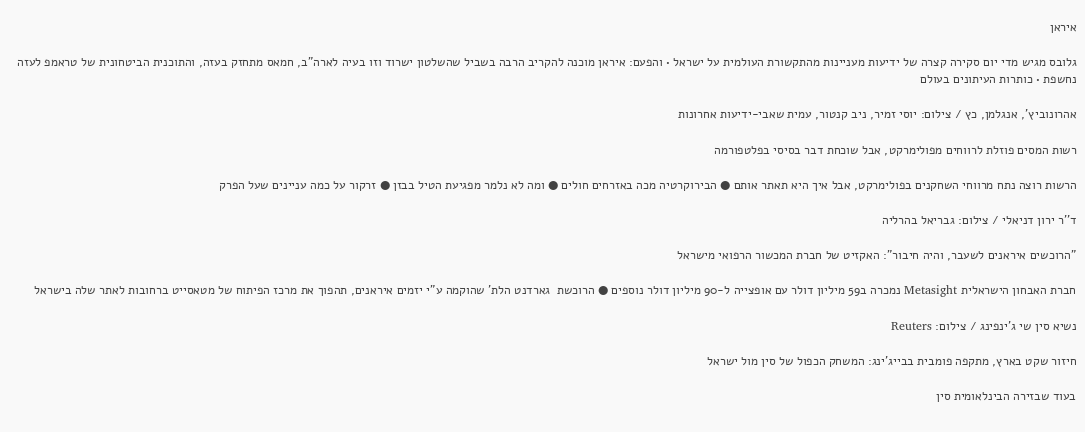איראן

גלובס מגיש מדי יום סקירה קצרה של ידיעות מעניינות מהתקשורת העולמית על ישראל • והפעם: איראן מוכנה להקריב הרבה בשביל שהשלטון ישרוד וזו בעיה לארה"ב, חמאס מתחזק בעזה, והתוכנית הביטחונית של טראמפ לעזה נחשפת • כותרות העיתונים בעולם

אהרונוביץ', אנגלמן, כץ / צילום: יוסי זמיר, ניב קנטור, עמית שאבי-ידיעות אחרונות

רשות המסים פוזלת לרווחים מפולימרקט, אבל שוכחת דבר בסיסי בפלטפורמה

הרשות רוצה נתח מרווחי השחקנים בפולימרקט, אבל איך היא תאתר אותם ● הבירוקרטיה מכה באזרחים חולים ● ומה לא נלמר מפגיעת הטיל בבזן ● זרקור על כמה עניינים שעל הפרק

ד''ר ירון דניאלי / צילום: גבריאל בהרליה

"הרוכשים איראנים לשעבר, והיה חיבור": האקזיט של חברת המכשור הרפואי מישראל

חברת האבחון הישראלית Metasight נמכרה ב59 מיליון דולר עם אופצייה ל-90 מיליון דולר נוספים ● הרוכשת  גארדנט הלת' שהוקמה ע"י יזמים איראנים, תהפוך את מרכז הפיתוח של מטאסייט ברחובות לאתר שלה בישראל

נשיא סין שי ג'ינפינג / צילום: Reuters

חיזור שקט בארץ, מתקפה פומבית בבייג'ינג: המשחק הכפול של סין מול ישראל

בעוד שבזירה הבינלאומית סין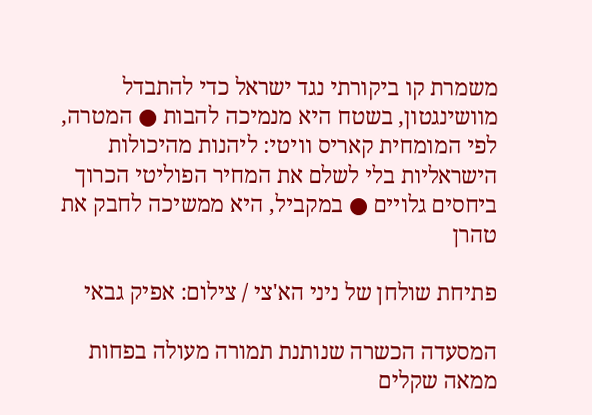משמרת קו ביקורתי נגד ישראל כדי להתבדל מוושינגטון, בשטח היא מנמיכה להבות ● המטרה, לפי המומחית קאריס וויטי: ליהנות מהיכולות הישראליות בלי לשלם את המחיר הפוליטי הכרוך ביחסים גלויים ● במקביל, היא ממשיכה לחבק את טהרן

פתיחת שולחן של ניני הא'צי / צילום: אפיק גבאי

המסעדה הכשרה שנותנת תמורה מעולה בפחות ממאה שקלים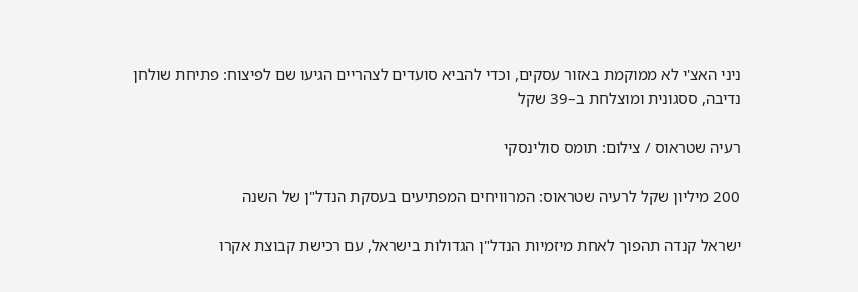ניני האצ'י לא ממוקמת באזור עסקים, וכדי להביא סועדים לצהריים הגיעו שם לפיצוח: פתיחת שולחן נדיבה, ססגונית ומוצלחת ב–39 שקל

רעיה שטראוס / צילום: תומס סולינסקי

200 מיליון שקל לרעיה שטראוס: המרוויחים המפתיעים בעסקת הנדל"ן של השנה

ישראל קנדה תהפוך לאחת מיזמיות הנדל"ן הגדולות בישראל, עם רכישת קבוצת אקרו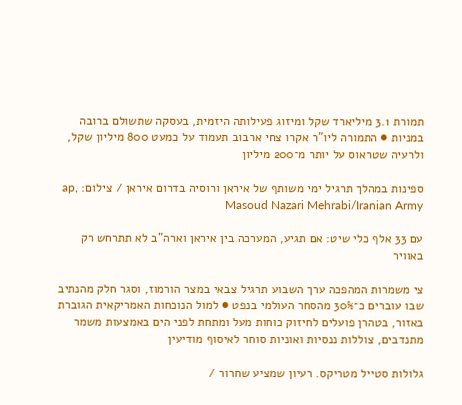תמורת 3.1 מיליארד שקל ומיזוג פעילותה היזמית, בעסקה שתשולם ברובה במניות ● התמורה ליו"ר אקרו צחי ארבוב תעמוד על כמעט 800 מיליון שקל, ולרעיה שטראוס על יותר מ־200 מיליון

ספינות במהלך תרגיל ימי משותף של איראן ורוסיה בדרום איראן / צילום: ap, Masoud Nazari Mehrabi/Iranian Army

עם 33 אלף כלי שיט: אם תגיע, המערכה בין איראן וארה"ב לא תתרחש רק באוויר

צי משמרות המהפכה ערך השבוע תרגיל צבאי במצר הורמוז, וסגר חלק מהנתיב שבו עוברים כ־30% מהסחר העולמי בנפט ● למול הנוכחות האמריקאית הגוברת באזור, בטהרן פועלים לחיזוק כוחות מעל ומתחת לפני הים באמצעות משמר מתנדבים, צוללות ננסיות ואוניות סוחר לאיסוף מודיעין

גלולות סטייל מטריקס. רעיון שמציע שחרור /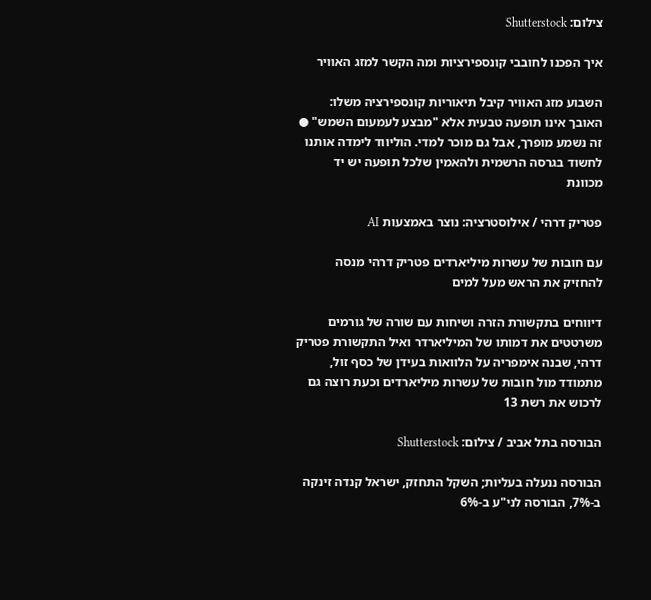צילום: Shutterstock

איך הפכנו לחובבי קונספירציות ומה הקשר למזג האוויר

השבוע מזג האוויר קיבל תיאוריות קונספירציה משלו: האובך אינו תופעה טבעית אלא "מבצע לעמעום השמש" ● זה נשמע מופרך, אבל גם מוכר למדי. הוליווד לימדה אותנו לחשוד בגרסה הרשמית ולהאמין שלכל תופעה יש יד מכוונת

פטריק דרהי / אילוסטרציה: נוצר באמצעות AI

עם חובות של עשרות מיליארדים פטריק דרהי מנסה להחזיק את הראש מעל למים

דיווחים בתקשורת הזרה ושיחות עם שורה של גורמים משרטטים את דמותו של המיליארדר ואיל התקשורת פטריק דרהי, שבנה אימפריה על הלוואות בעידן של כסף זול, מתמודד מול חובות של עשרות מיליארדים וכעת רוצה גם לרכוש את רשת 13

הבורסה בתל אביב / צילום: Shutterstock

הבורסה ננעלה בעליות; השקל התחזק, ישראל קנדה זינקה ב-7%, הבורסה לני"ע ב-6%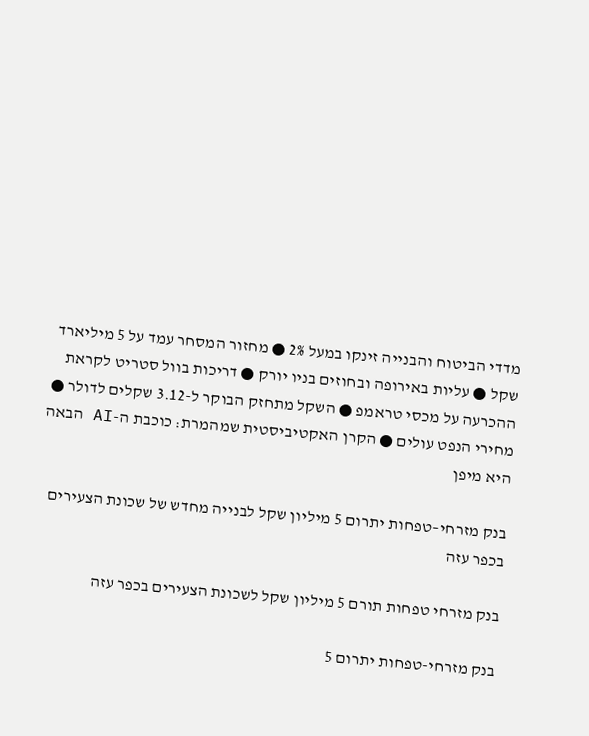מדדי הביטוח והבנייה זינקו במעל 2% ● מחזור המסחר עמד על 5 מיליארד שקל ● עליות באירופה ובחוזים בניו יורק ● דריכות בוול סטריט לקראת ההכרעה על מכסי טראמפ ● השקל מתחזק הבוקר ל-3.12 שקלים לדולר ● מחירי הנפט עולים ● הקרן האקטיביסטית שמהמרת: כוכבת ה-AI הבאה היא מיפן

בנק מזרחי–טפחות יתרום 5 מיליון שקל לבנייה מחדש של שכונת הצעירים בכפר עזה

בנק מזרחי טפחות תורם 5 מיליון שקל לשכונת הצעירים בכפר עזה

בנק מזרחי-טפחות יתרום 5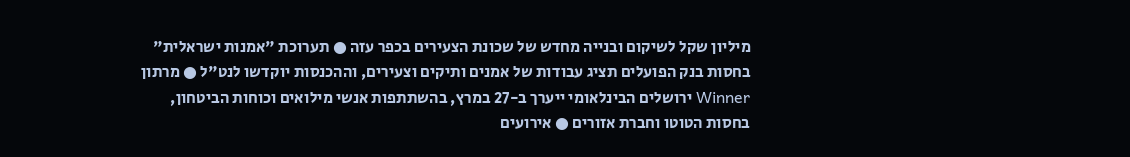מיליון שקל לשיקום ובנייה מחדש של שכונת הצעירים בכפר עזה ● תערוכת "אמנות ישראלית" בחסות בנק הפועלים תציג עבודות של אמנים ותיקים וצעירים, וההכנסות יוקדשו לנט"ל ● מרתון Winner ירושלים הבינלאומי ייערך ב-27 במרץ, בהשתתפות אנשי מילואים וכוחות הביטחון, בחסות הטוטו וחברת אזורים ● אירועים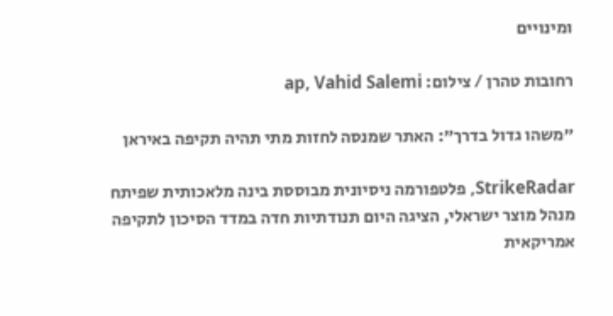ומינויים

רחובות טהרן / צילום: ap, Vahid Salemi

"משהו גדול בדרך": האתר שמנסה לחזות מתי תהיה תקיפה באיראן

StrikeRadar, פלטפורמה ניסיונית מבוססת בינה מלאכותית שפיתח מנהל מוצר ישראלי, הציגה היום תנודתיות חדה במדד הסיכון לתקיפה אמריקאית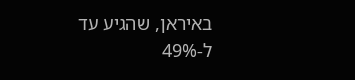באיראן, שהגיע עד ל-49%